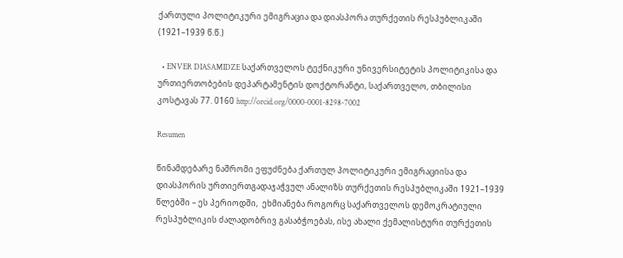ქართული პოლიტიკური ემიგრაცია და დიასპორა თურქეთის რესპუბლიკაში (1921–1939 წ.წ.)

  • ENVER DIASAMIDZE საქართველოს ტექნიკური უნივერსიტეტის პოლიტიკისა და ურთიერთობების დეპარტამენტის დოქტორანტი, საქართველო, თბილისი კოსტავას 77. 0160 http://orcid.org/0000-0001-8298-7002

Resumen

წინამდებარე ნაშრომი ეფუძნება ქართულ პოლიტიკური ემიგრაციისა და დიასპორის ურთიერთგადაჯაჭვულ ანალიზს თურქეთის რესპუბლიკაში 1921–1939 წლებში – ეს პერიოდში,  ეხმიანება როგორც საქართველოს დემოკრატიული რესპუბლიკის ძალადობრივ გასაბჭოებას, ისე ახალი ქემალისტური თურქეთის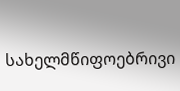სახელმწიფოებრივი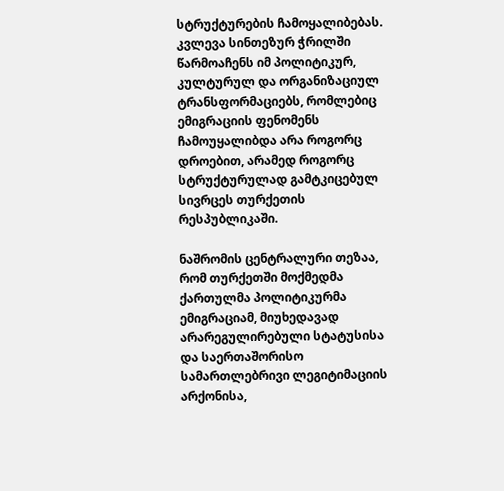სტრუქტურების ჩამოყალიბებას. კვლევა სინთეზურ ჭრილში წარმოაჩენს იმ პოლიტიკურ, კულტურულ და ორგანიზაციულ ტრანსფორმაციებს, რომლებიც ემიგრაციის ფენომენს ჩამოუყალიბდა არა როგორც დროებით, არამედ როგორც სტრუქტურულად გამტკიცებულ სივრცეს თურქეთის რესპუბლიკაში.

ნაშრომის ცენტრალური თეზაა, რომ თურქეთში მოქმედმა ქართულმა პოლიტიკურმა ემიგრაციამ, მიუხედავად არარეგულირებული სტატუსისა და საერთაშორისო სამართლებრივი ლეგიტიმაციის არქონისა,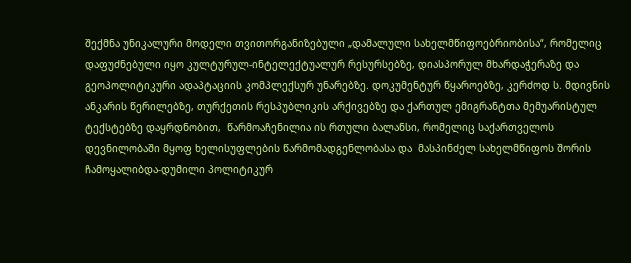შექმნა უნიკალური მოდელი თვითორგანიზებული „დამალული სახელმწიფოებრიობისა“, რომელიც დაფუძნებული იყო კულტურულ-ინტელექტუალურ რესურსებზე, დიასპორულ მხარდაჭერაზე და გეოპოლიტიკური ადაპტაციის კომპლექსურ უნარებზე. დოკუმენტურ წყაროებზე, კერძოდ ს. მდივნის ანკარის წერილებზე, თურქეთის რესპუბლიკის არქივებზე და ქართულ ემიგრანტთა მემუარისტულ ტექსტებზე დაყრდნობით,  წარმოაჩენილია ის რთული ბალანსი, რომელიც საქართველოს დევნილობაში მყოფ ხელისუფლების წარმომადგენლობასა და  მასპინძელ სახელმწიფოს შორის ჩამოყალიბდა-დუმილი პოლიტიკურ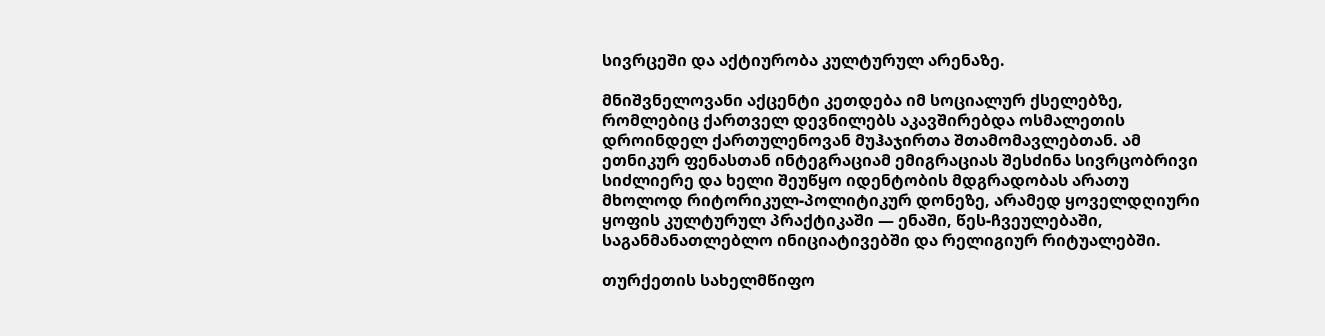სივრცეში და აქტიურობა კულტურულ არენაზე.

მნიშვნელოვანი აქცენტი კეთდება იმ სოციალურ ქსელებზე, რომლებიც ქართველ დევნილებს აკავშირებდა ოსმალეთის დროინდელ ქართულენოვან მუჰაჯირთა შთამომავლებთან. ამ ეთნიკურ ფენასთან ინტეგრაციამ ემიგრაციას შესძინა სივრცობრივი სიძლიერე და ხელი შეუწყო იდენტობის მდგრადობას არათუ მხოლოდ რიტორიკულ-პოლიტიკურ დონეზე, არამედ ყოველდღიური ყოფის კულტურულ პრაქტიკაში — ენაში, წეს-ჩვეულებაში, საგანმანათლებლო ინიციატივებში და რელიგიურ რიტუალებში.

თურქეთის სახელმწიფო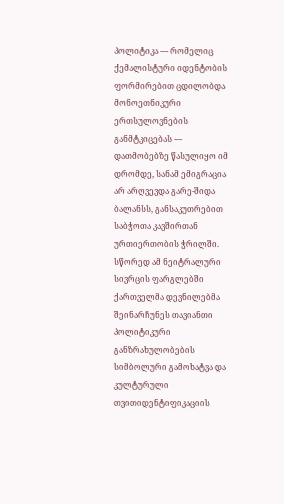პოლიტიკა — რომელიც ქემალისტური იდენტობის ფორმირებით ცდილობდა მონოეთნიკური ერთსულოვნების განმტკიცებას — დათმობებზე წასულიყო იმ დრომდე, სანამ ემიგრაცია არ არღვევდა გარე-შიდა ბალანსს, განსაკუთრებით საბჭოთა კავშირთან ურთიერთობის ჭრილში. სწორედ ამ ნეიტრალური სივრცის ფარგლებში ქართველმა დევნილებმა შეინარჩუნეს თავიანთი პოლიტიკური განზრახულობების სიმბოლური გამოხატვა და კულტურული თვითიდენტიფიკაციის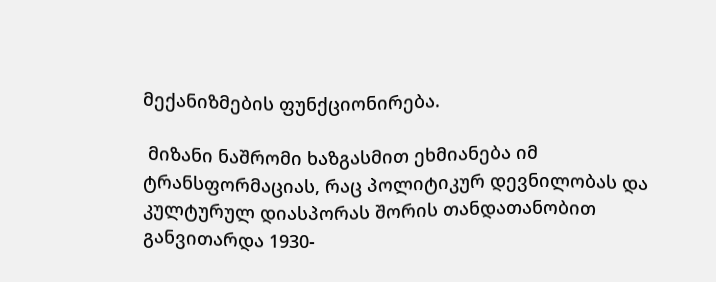მექანიზმების ფუნქციონირება.

 მიზანი ნაშრომი ხაზგასმით ეხმიანება იმ ტრანსფორმაციას, რაც პოლიტიკურ დევნილობას და კულტურულ დიასპორას შორის თანდათანობით განვითარდა 1930-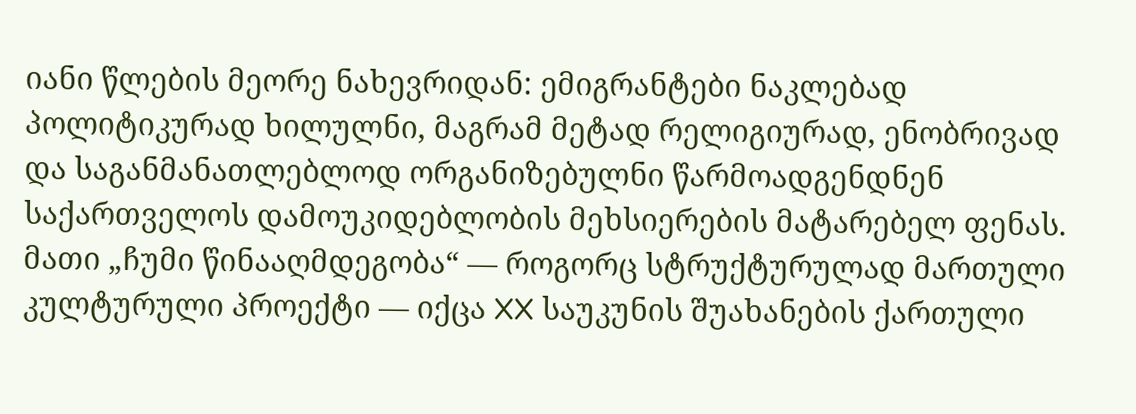იანი წლების მეორე ნახევრიდან: ემიგრანტები ნაკლებად პოლიტიკურად ხილულნი, მაგრამ მეტად რელიგიურად, ენობრივად და საგანმანათლებლოდ ორგანიზებულნი წარმოადგენდნენ საქართველოს დამოუკიდებლობის მეხსიერების მატარებელ ფენას. მათი „ჩუმი წინააღმდეგობა“ — როგორც სტრუქტურულად მართული კულტურული პროექტი — იქცა XX საუკუნის შუახანების ქართული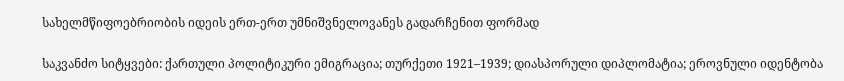სახელმწიფოებრიობის იდეის ერთ-ერთ უმნიშვნელოვანეს გადარჩენით ფორმად

საკვანძო სიტყვები: ქართული პოლიტიკური ემიგრაცია; თურქეთი 1921–1939; დიასპორული დიპლომატია; ეროვნული იდენტობა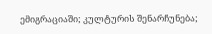ემიგრაციაში; კულტურის შენარჩუნება;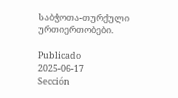საბჭოთა-თურქული ურთიერთობები.

Publicado
2025-06-17
Sección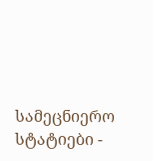სამეცნიერო სტატიები -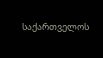საქართველოს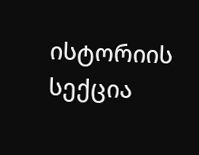ისტორიის სექცია